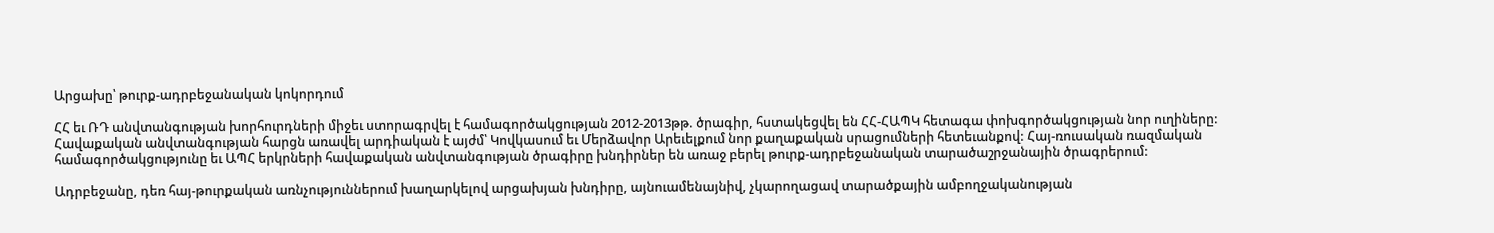Արցախը՝ թուրք-ադրբեջանական կոկորդում

ՀՀ եւ ՌԴ անվտանգության խորհուրդների միջեւ ստորագրվել է համագործակցության 2012-2013թթ. ծրագիր, հստակեցվել են ՀՀ-ՀԱՊԿ հետագա փոխգործակցության նոր ուղիները: Հավաքական անվտանգության հարցն առավել արդիական է այժմ՝ Կովկասում եւ Մերձավոր Արեւելքում նոր քաղաքական սրացումների հետեւանքով: Հայ-ռուսական ռազմական համագործակցությունը եւ ԱՊՀ երկրների հավաքական անվտանգության ծրագիրը խնդիրներ են առաջ բերել թուրք-ադրբեջանական տարածաշրջանային ծրագրերում:

Ադրբեջանը, դեռ հայ-թուրքական առնչություններում խաղարկելով արցախյան խնդիրը, այնուամենայնիվ, չկարողացավ տարածքային ամբողջականության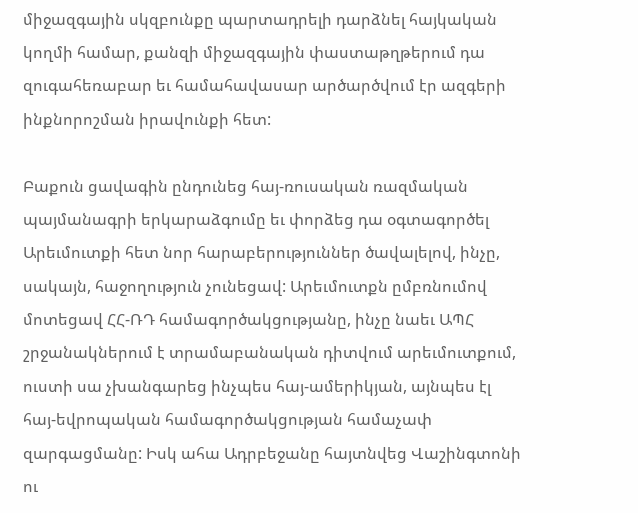միջազգային սկզբունքը պարտադրելի դարձնել հայկական կողմի համար, քանզի միջազգային փաստաթղթերում դա զուգահեռաբար եւ համահավասար արծարծվում էր ազգերի ինքնորոշման իրավունքի հետ:

Բաքուն ցավագին ընդունեց հայ-ռուսական ռազմական պայմանագրի երկարաձգումը եւ փորձեց դա օգտագործել Արեւմուտքի հետ նոր հարաբերություններ ծավալելով, ինչը, սակայն, հաջողություն չունեցավ: Արեւմուտքն ըմբռնումով մոտեցավ ՀՀ-ՌԴ համագործակցությանը, ինչը նաեւ ԱՊՀ շրջանակներում է տրամաբանական դիտվում արեւմուտքում, ուստի սա չխանգարեց ինչպես հայ-ամերիկյան, այնպես էլ հայ-եվրոպական համագործակցության համաչափ զարգացմանը: Իսկ ահա Ադրբեջանը հայտնվեց Վաշինգտոնի ու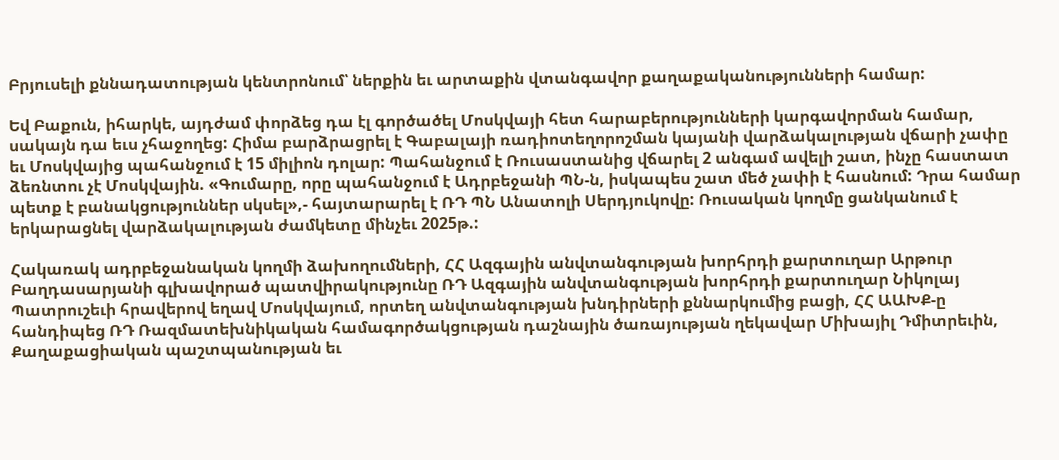Բրյուսելի քննադատության կենտրոնում՝ ներքին եւ արտաքին վտանգավոր քաղաքականությունների համար:

Եվ Բաքուն, իհարկե, այդժամ փորձեց դա էլ գործածել Մոսկվայի հետ հարաբերությունների կարգավորման համար, սակայն դա եւս չհաջողեց: Հիմա բարձրացրել է Գաբալայի ռադիոտեղորոշման կայանի վարձակալության վճարի չափը եւ Մոսկվայից պահանջում է 15 միլիոն դոլար: Պահանջում է Ռուսաստանից վճարել 2 անգամ ավելի շատ, ինչը հաստատ ձեռնտու չէ Մոսկվային. «Գումարը, որը պահանջում է Ադրբեջանի ՊՆ-ն, իսկապես շատ մեծ չափի է հասնում: Դրա համար պետք է բանակցություններ սկսել»,- հայտարարել է ՌԴ ՊՆ Անատոլի Սերդյուկովը: Ռուսական կողմը ցանկանում է երկարացնել վարձակալության ժամկետը մինչեւ 2025թ.:

Հակառակ ադրբեջանական կողմի ձախողումների, ՀՀ Ազգային անվտանգության խորհրդի քարտուղար Արթուր Բաղդասարյանի գլխավորած պատվիրակությունը ՌԴ Ազգային անվտանգության խորհրդի քարտուղար Նիկոլայ Պատրուշեւի հրավերով եղավ Մոսկվայում, որտեղ անվտանգության խնդիրների քննարկումից բացի, ՀՀ ԱԱԽՔ-ը հանդիպեց ՌԴ Ռազմատեխնիկական համագործակցության դաշնային ծառայության ղեկավար Միխայիլ Դմիտրեւին, Քաղաքացիական պաշտպանության եւ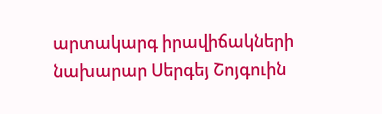արտակարգ իրավիճակների նախարար Սերգեյ Շոյգուին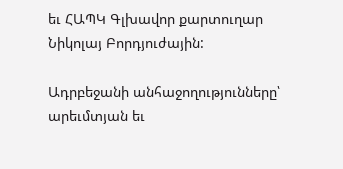եւ ՀԱՊԿ Գլխավոր քարտուղար Նիկոլայ Բորդյուժային:

Ադրբեջանի անհաջողությունները՝ արեւմտյան եւ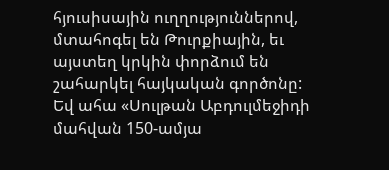հյուսիսային ուղղություններով, մտահոգել են Թուրքիային, եւ այստեղ կրկին փորձում են շահարկել հայկական գործոնը: Եվ ահա «Սուլթան Աբդուլմեջիդի մահվան 150-ամյա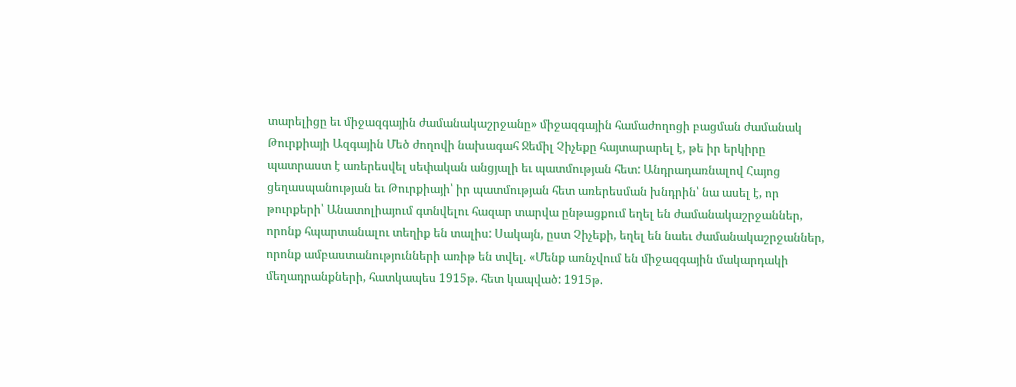տարելիցը եւ միջազգային ժամանակաշրջանը» միջազգային համաժողոցի բացման ժամանակ Թուրքիայի Ազգային Մեծ ժողովի նախագահ Ջեմիլ Չիչեքը հայտարարել է, թե իր երկիրը պատրաստ է առերեսվել սեփական անցյալի եւ պատմության հետ: Անդրադառնալով Հայոց ցեղասպանության եւ Թուրքիայի՝ իր պատմության հետ առերեսման խնդրին՝ նա ասել է, որ թուրքերի՝ Անատոլիայում գտնվելու հազար տարվա ընթացքում եղել են ժամանակաշրջաններ, որոնք հպարտանալու տեղիք են տալիս: Սակայն, ըստ Չիչեքի, եղել են նաեւ ժամանակաշրջաններ, որոնք ամբաստանությունների առիթ են տվել. «Մենք առնչվում են միջազգային մակարդակի մեղադրանքների, հատկապես 1915թ. հետ կապված: 1915թ.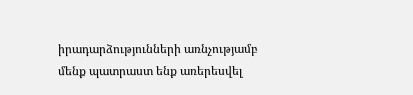իրադարձությունների առնչությամբ մենք պատրաստ ենք առերեսվել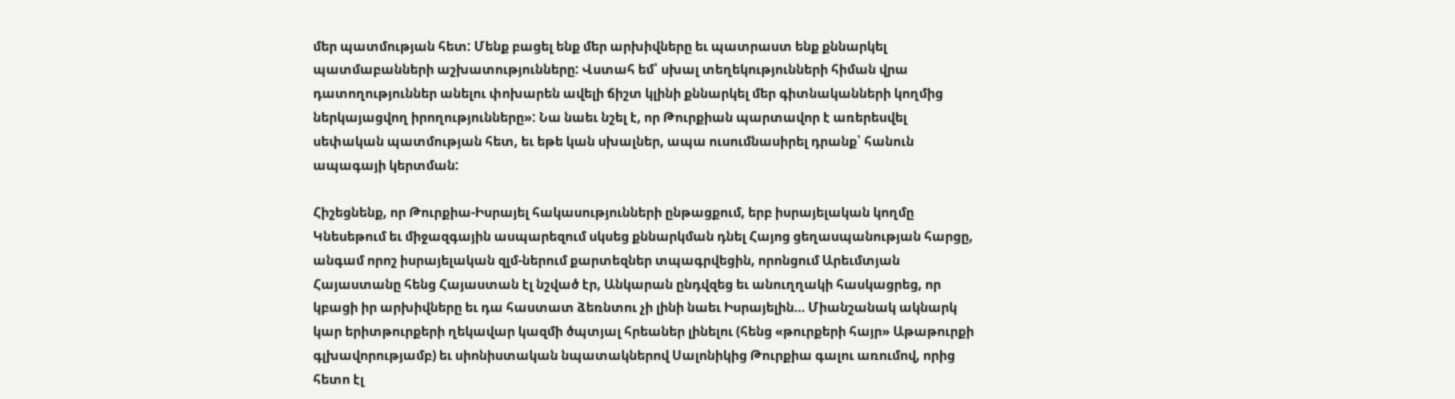մեր պատմության հետ: Մենք բացել ենք մեր արխիվները եւ պատրաստ ենք քննարկել պատմաբանների աշխատությունները: Վստահ եմ՝ սխալ տեղեկությունների հիման վրա դատողություններ անելու փոխարեն ավելի ճիշտ կլինի քննարկել մեր գիտնականների կողմից ներկայացվող իրողությունները»: Նա նաեւ նշել է, որ Թուրքիան պարտավոր է առերեսվել սեփական պատմության հետ, եւ եթե կան սխալներ, ապա ուսումնասիրել դրանք՝ հանուն ապագայի կերտման:

Հիշեցնենք, որ Թուրքիա-Իսրայել հակասությունների ընթացքում, երբ իսրայելական կողմը Կնեսեթում եւ միջազգային ասպարեզում սկսեց քննարկման դնել Հայոց ցեղասպանության հարցը, անգամ որոշ իսրայելական զլմ-ներում քարտեզներ տպագրվեցին, որոնցում Արեւմտյան Հայաստանը հենց Հայաստան էլ նշված էր, Անկարան ընդվզեց եւ անուղղակի հասկացրեց, որ կբացի իր արխիվները եւ դա հաստատ ձեռնտու չի լինի նաեւ Իսրայելին… Միանշանակ ակնարկ կար երիտթուրքերի ղեկավար կազմի ծպտյալ հրեաներ լինելու (հենց «թուրքերի հայր» Աթաթուրքի գլխավորությամբ) եւ սիոնիստական նպատակներով Սալոնիկից Թուրքիա գալու առումով, որից հետո էլ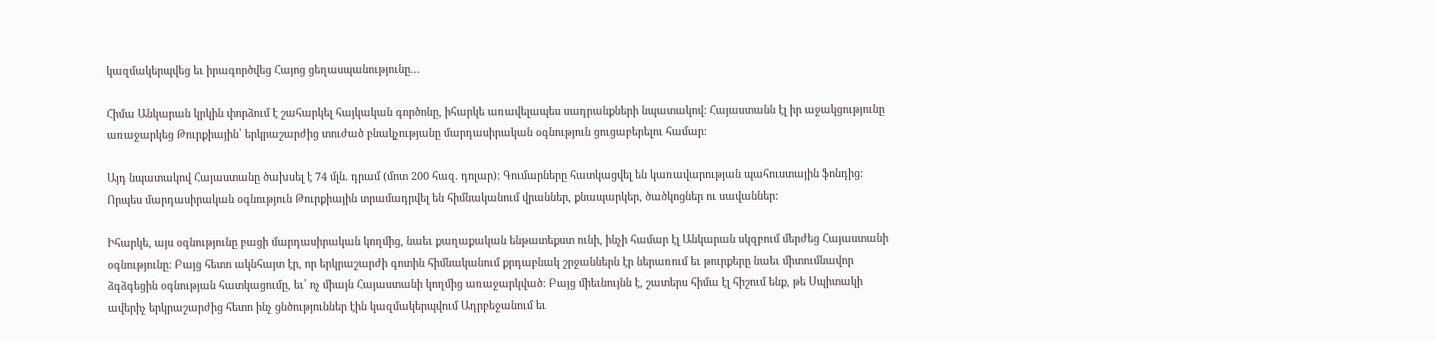կազմակերպվեց եւ իրագործվեց Հայոց ցեղասպանությունը…

Հիմա Անկարան կրկին փորձում է շահարկել հայկական գործոնը, իհարկե առավելապես սադրանքների նպատակով: Հայաստանն էլ իր աջակցությունը առաջարկեց Թուրքիային՝ երկրաշարժից տուժած բնակչությանը մարդասիրական օգնություն ցուցաբերելու համար:

Այդ նպատակով Հայաստանը ծախսել է 74 մլն. դրամ (մոտ 200 հազ. դոլար): Գումարները հատկացվել են կառավարության պահուստային ֆոնդից: Որպես մարդասիրական օգնություն Թուրքիային տրամադրվել են հիմնականում վրաններ, քնապարկեր, ծածկոցներ ու սավաններ:

Իհարկե, այս օգնությունը բացի մարդասիրական կողմից, նաեւ քաղաքական ենթատեքստ ունի, ինչի համար էլ Անկարան սկզբում մերժեց Հայաստանի օգնությունը: Բայց հետո ակնհայտ էր, որ երկրաշարժի գոտին հիմնականում քրդաբնակ շրջաններն էր ներառում եւ թուրքերը նաեւ միտումնավոր ձգձգեցին օգնության հատկացումը, եւ՝ ոչ միայն Հայաստանի կողմից առաջարկված: Բայց միեւնույնն է, շատերս հիմա էլ հիշում ենք, թե Սպիտակի ավերիչ երկրաշարժից հետո ինչ ցնծություններ էին կազմակերպվում Ադրբեջանում եւ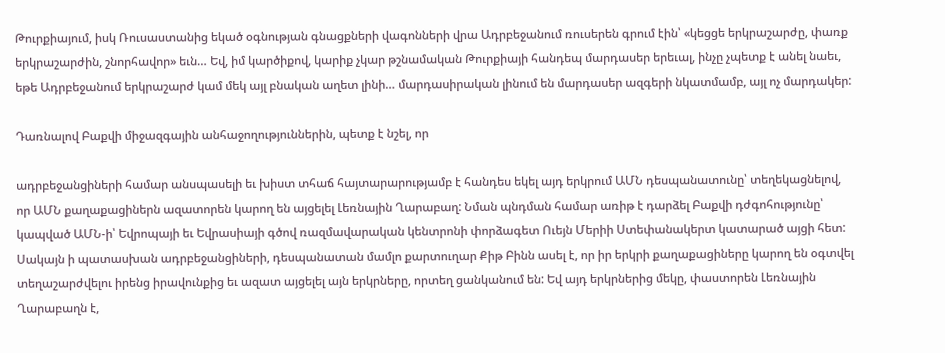Թուրքիայում, իսկ Ռուսաստանից եկած օգնության գնացքների վագոնների վրա Ադրբեջանում ռուսերեն գրում էին՝ «կեցցե երկրաշարժը, փառք երկրաշարժին, շնորհավոր» եւն… Եվ, իմ կարծիքով, կարիք չկար թշնամական Թուրքիայի հանդեպ մարդասեր երեւալ, ինչը չպետք է անել նաեւ, եթե Ադրբեջանում երկրաշարժ կամ մեկ այլ բնական աղետ լինի… մարդասիրական լինում են մարդասեր ազգերի նկատմամբ, այլ ոչ մարդակեր:

Դառնալով Բաքվի միջազգային անհաջողություններին, պետք է նշել, որ

ադրբեջանցիների համար անսպասելի եւ խիստ տհաճ հայտարարությամբ է հանդես եկել այդ երկրում ԱՄՆ դեսպանատունը՝ տեղեկացնելով, որ ԱՄՆ քաղաքացիներն ազատորեն կարող են այցելել Լեռնային Ղարաբաղ: Նման պնդման համար առիթ է դարձել Բաքվի դժգոհությունը՝ կապված ԱՄՆ-ի՝ Եվրոպայի եւ Եվրասիայի գծով ռազմավարական կենտրոնի փորձագետ Ուեյն Մերիի Ստեփանակերտ կատարած այցի հետ: Սակայն ի պատասխան ադրբեջանցիների, դեսպանատան մամլո քարտուղար Քիթ Բինն ասել է, որ իր երկրի քաղաքացիները կարող են օգտվել տեղաշարժվելու իրենց իրավունքից եւ ազատ այցելել այն երկրները, որտեղ ցանկանում են: Եվ այդ երկրներից մեկը, փաստորեն Լեռնային Ղարաբաղն է,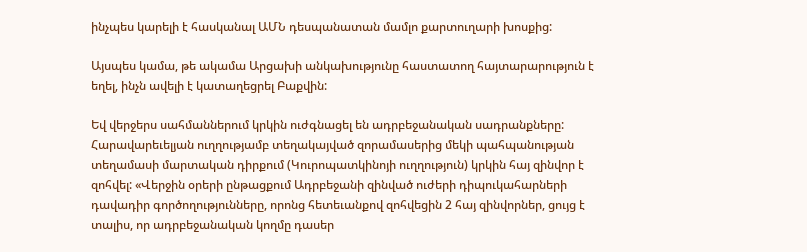ինչպես կարելի է հասկանալ ԱՄՆ դեսպանատան մամլո քարտուղարի խոսքից:

Այսպես կամա, թե ակամա Արցախի անկախությունը հաստատող հայտարարություն է եղել, ինչն ավելի է կատաղեցրել Բաքվին:

Եվ վերջերս սահմաններում կրկին ուժգնացել են ադրբեջանական սադրանքները: Հարավարեւելյան ուղղությամբ տեղակայված զորամասերից մեկի պահպանության տեղամասի մարտական դիրքում (Կուրոպատկինոյի ուղղություն) կրկին հայ զինվոր է զոհվել: «Վերջին օրերի ընթացքում Ադրբեջանի զինված ուժերի դիպուկահարների դավադիր գործողությունները, որոնց հետեւանքով զոհվեցին 2 հայ զինվորներ, ցույց է տալիս, որ ադրբեջանական կողմը դասեր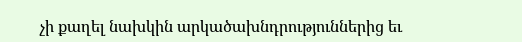չի քաղել նախկին արկածախնդրություններից եւ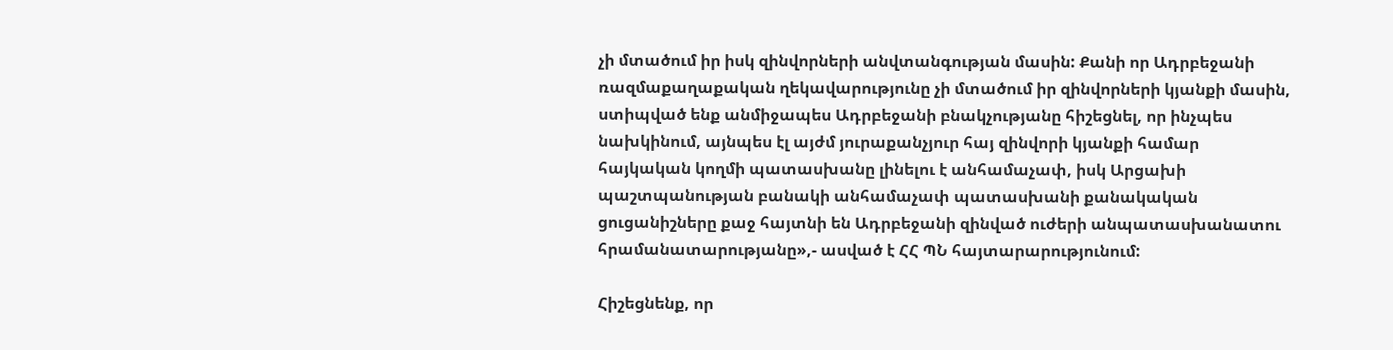չի մտածում իր իսկ զինվորների անվտանգության մասին: Քանի որ Ադրբեջանի ռազմաքաղաքական ղեկավարությունը չի մտածում իր զինվորների կյանքի մասին, ստիպված ենք անմիջապես Ադրբեջանի բնակչությանը հիշեցնել, որ ինչպես նախկինում, այնպես էլ այժմ յուրաքանչյուր հայ զինվորի կյանքի համար հայկական կողմի պատասխանը լինելու է անհամաչափ, իսկ Արցախի պաշտպանության բանակի անհամաչափ պատասխանի քանակական ցուցանիշները քաջ հայտնի են Ադրբեջանի զինված ուժերի անպատասխանատու հրամանատարությանը»,- ասված է ՀՀ ՊՆ հայտարարությունում:

Հիշեցնենք, որ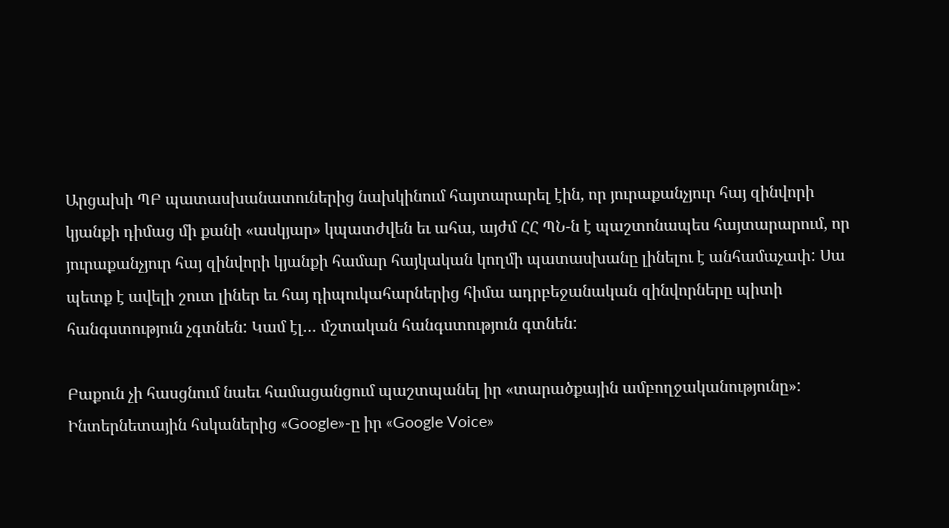Արցախի ՊԲ պատասխանատուներից նախկինում հայտարարել էին, որ յուրաքանչյուր հայ զինվորի կյանքի դիմաց մի քանի «ասկյար» կպատժվեն եւ ահա, այժմ ՀՀ ՊՆ-ն է պաշտոնապես հայտարարում, որ յուրաքանչյուր հայ զինվորի կյանքի համար հայկական կողմի պատասխանը լինելու է անհամաչափ: Սա պետք է ավելի շուտ լիներ եւ հայ դիպուկահարներից հիմա ադրբեջանական զինվորները պիտի հանգստություն չգտնեն: Կամ էլ… մշտական հանգստություն գտնեն:

Բաքուն չի հասցնում նաեւ համացանցում պաշտպանել իր «տարածքային ամբողջականությունը»: Ինտերնետային հսկաներից «Google»-ը իր «Google Voice»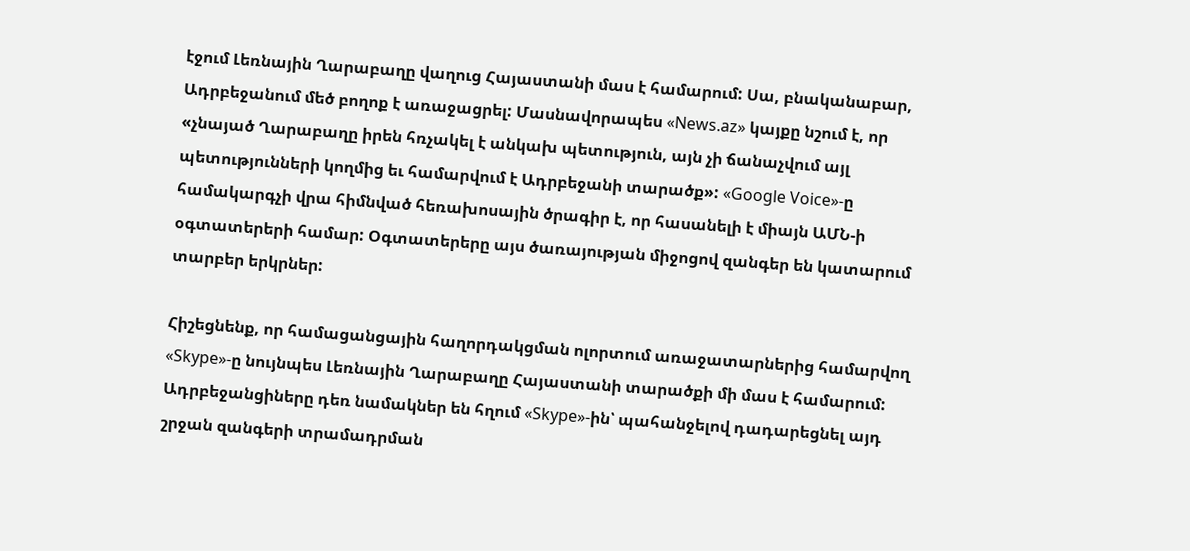էջում Լեռնային Ղարաբաղը վաղուց Հայաստանի մաս է համարում: Սա, բնականաբար, Ադրբեջանում մեծ բողոք է առաջացրել: Մասնավորապես «News.az» կայքը նշում է, որ «չնայած Ղարաբաղը իրեն հռչակել է անկախ պետություն, այն չի ճանաչվում այլ պետությունների կողմից եւ համարվում է Ադրբեջանի տարածք»: «Google Voice»-ը համակարգչի վրա հիմնված հեռախոսային ծրագիր է, որ հասանելի է միայն ԱՄՆ-ի օգտատերերի համար: Օգտատերերը այս ծառայության միջոցով զանգեր են կատարում տարբեր երկրներ:

Հիշեցնենք, որ համացանցային հաղորդակցման ոլորտում առաջատարներից համարվող «Skype»-ը նույնպես Լեռնային Ղարաբաղը Հայաստանի տարածքի մի մաս է համարում: Ադրբեջանցիները դեռ նամակներ են հղում «Skype»-ին՝ պահանջելով դադարեցնել այդ շրջան զանգերի տրամադրման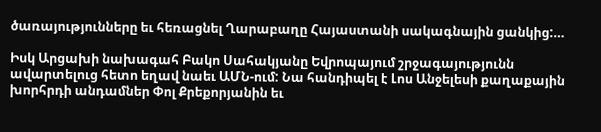ծառայությունները եւ հեռացնել Ղարաբաղը Հայաստանի սակագնային ցանկից:…

Իսկ Արցախի նախագահ Բակո Սահակյանը Եվրոպայում շրջագայությունն ավարտելուց հետո եղավ նաեւ ԱՄՆ-ում: Նա հանդիպել է Լոս Անջելեսի քաղաքային խորհրդի անդամներ Փոլ Քրեքորյանին եւ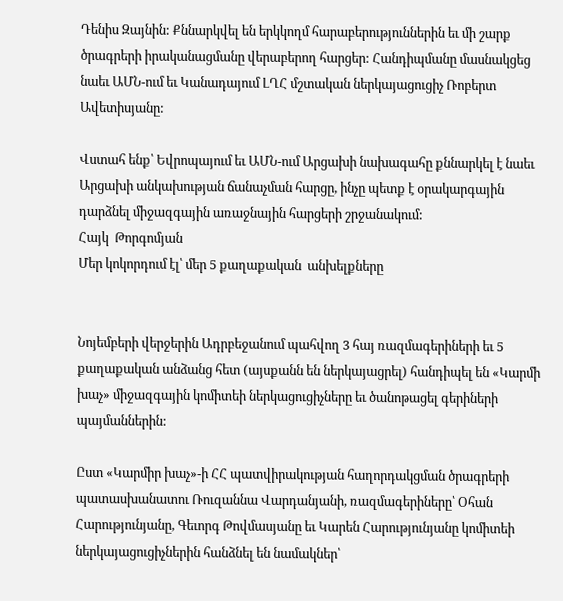Դենիս Զայնին: Քննարկվել են երկկողմ հարաբերություններին եւ մի շարք ծրագրերի իրականացմանը վերաբերող հարցեր: Հանդիպմանը մասնակցեց նաեւ ԱՄՆ-ում եւ Կանադայում ԼՂՀ մշտական ներկայացուցիչ Ռոբերտ Ավետիսյանը:

Վստահ ենք՝ Եվրոպայում եւ ԱՄՆ-ում Արցախի նախագահը քննարկել է նաեւ Արցախի անկախության ճանաչման հարցը, ինչը պետք է օրակարգային դարձնել միջազգային առաջնային հարցերի շրջանակում:
Հայկ  Թորգոմյան
Մեր կոկորդում էլ՝ մեր 5 քաղաքական  անխելքները


Նոյեմբերի վերջերին Ադրբեջանում պահվող 3 հայ ռազմագերիների եւ 5 քաղաքական անձանց հետ (այսքանն են ներկայացրել) հանդիպել են «Կարմի խաչ» միջազգային կոմիտեի ներկացուցիչները եւ ծանոթացել գերիների պայմաններին:

Ըստ «Կարմիր խաչ»-ի ՀՀ պատվիրակության հաղորդակցման ծրագրերի պատասխանատու Ռուզաննա Վարդանյանի, ռազմագերիները՝ Օհան Հարությունյանը, Գեւորգ Թովմասյանը եւ Կարեն Հարությունյանը կոմիտեի ներկայացուցիչներին հանձնել են նամակներ՝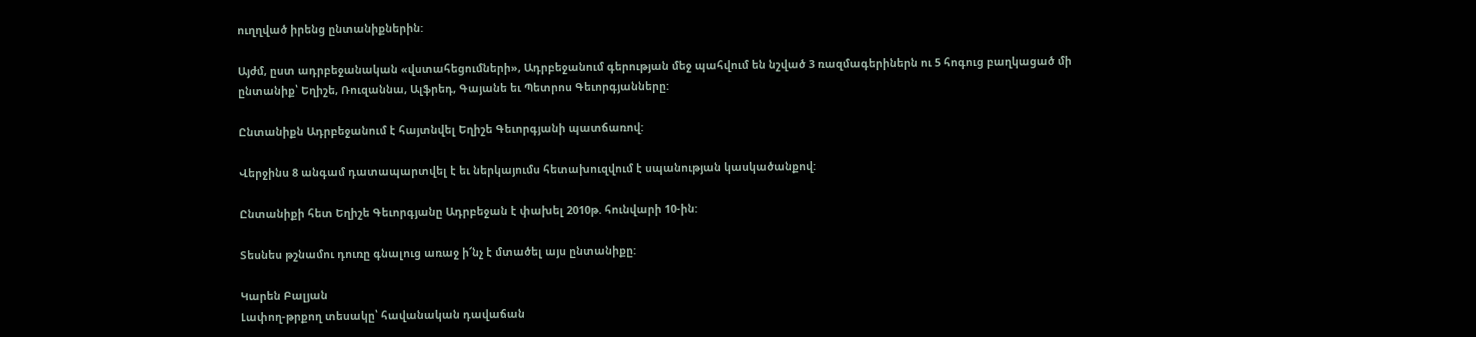ուղղված իրենց ընտանիքներին:

Այժմ, ըստ ադրբեջանական «վստահեցումների», Ադրբեջանում գերության մեջ պահվում են նշված 3 ռազմագերիներն ու 5 հոգուց բաղկացած մի ընտանիք՝ Եղիշե, Ռուզաննա, Ալֆրեդ, Գայանե եւ Պետրոս Գեւորգյանները:

Ընտանիքն Ադրբեջանում է հայտնվել Եղիշե Գեւորգյանի պատճառով:

Վերջինս 8 անգամ դատապարտվել է եւ ներկայումս հետախուզվում է սպանության կասկածանքով:

Ընտանիքի հետ Եղիշե Գեւորգյանը Ադրբեջան է փախել 2010թ. հունվարի 10-ին:

Տեսնես թշնամու դուռը գնալուց առաջ ի՜նչ է մտածել այս ընտանիքը:

Կարեն Բալյան
Լափող-թրքող տեսակը՝ հավանական դավաճան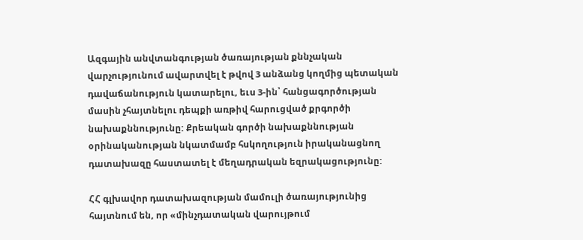Ազգային անվտանգության ծառայության քննչական վարչությունում ավարտվել է թվով 3 անձանց կողմից պետական դավաճանություն կատարելու, եւս 3-ին՝ հանցագործության մասին չհայտնելու դեպքի առթիվ հարուցված քրգործի նախաքննությունը: Քրեական գործի նախաքննության օրինականության նկատմամբ հսկողություն իրականացնող դատախազը հաստատել է մեղադրական եզրակացությունը:

ՀՀ գլխավոր դատախազության մամուլի ծառայությունից հայտնում են, որ «մինչդատական վարույթում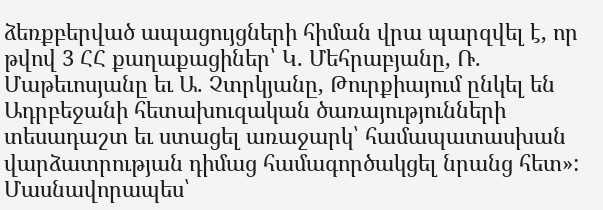ձեռքբերված ապացույցների հիման վրա պարզվել է, որ թվով 3 ՀՀ քաղաքացիներ՝ Կ. Մեհրաբյանը, Ռ. Մաթեւոսյանը եւ Ա. Չտրկյանը, Թուրքիայում ընկել են Ադրբեջանի հետախուզական ծառայությունների տեսադաշտ եւ ստացել առաջարկ՝ համապատասխան վարձատրության դիմաց համագործակցել նրանց հետ»: Մասնավորապես՝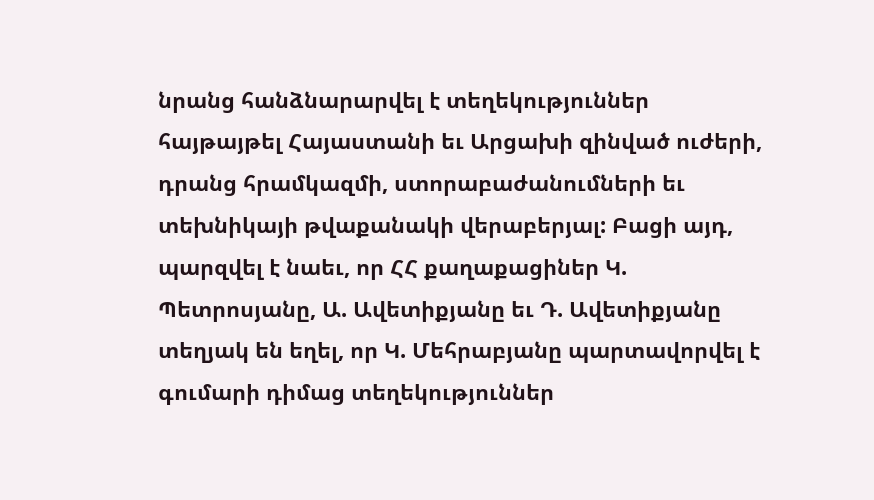նրանց հանձնարարվել է տեղեկություններ հայթայթել Հայաստանի եւ Արցախի զինված ուժերի, դրանց հրամկազմի, ստորաբաժանումների եւ տեխնիկայի թվաքանակի վերաբերյալ: Բացի այդ, պարզվել է նաեւ, որ ՀՀ քաղաքացիներ Կ. Պետրոսյանը, Ա. Ավետիքյանը եւ Դ. Ավետիքյանը տեղյակ են եղել, որ Կ. Մեհրաբյանը պարտավորվել է գումարի դիմաց տեղեկություններ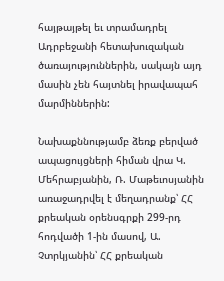հայթայթել եւ տրամադրել Ադրբեջանի հետախուզական ծառայություններին, սակայն այդ մասին չեն հայտնել իրավապահ մարմիններին:

Նախաքննությամբ ձեռք բերված ապացույցների հիման վրա Կ. Մեհրաբյանին, Ռ. Մաթեւոսյանին առաջադրվել է մեղադրանք՝ ՀՀ քրեական օրենսգրքի 299-րդ հոդվածի 1-ին մասով, Ա. Չտրկյանին՝ ՀՀ քրեական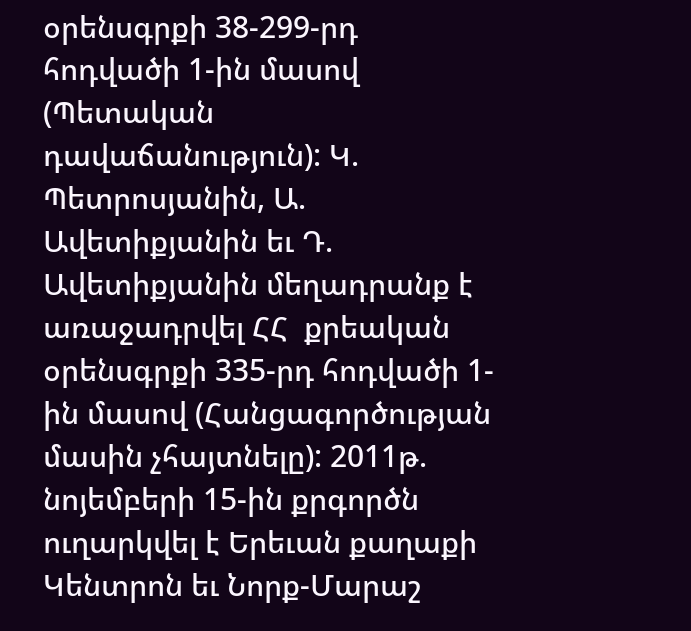օրենսգրքի 38-299-րդ հոդվածի 1-ին մասով (Պետական դավաճանություն): Կ. Պետրոսյանին, Ա. Ավետիքյանին եւ Դ. Ավետիքյանին մեղադրանք է առաջադրվել ՀՀ  քրեական օրենսգրքի 335-րդ հոդվածի 1-ին մասով (Հանցագործության մասին չհայտնելը): 2011թ. նոյեմբերի 15-ին քրգործն ուղարկվել է Երեւան քաղաքի Կենտրոն եւ Նորք-Մարաշ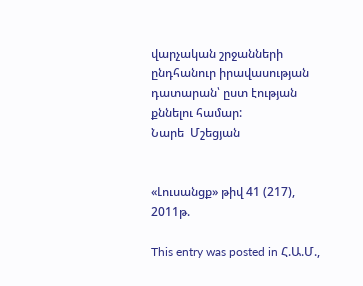վարչական շրջանների ընդհանուր իրավասության դատարան՝ ըստ էության քննելու համար:
Նարե  Մշեցյան


«Լուսանցք» թիվ 41 (217), 2011թ.

This entry was posted in Հ.Ա.Մ.,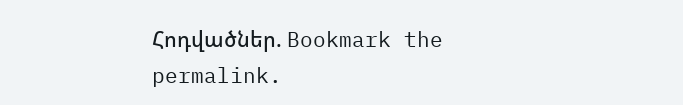Հոդվածներ. Bookmark the permalink.